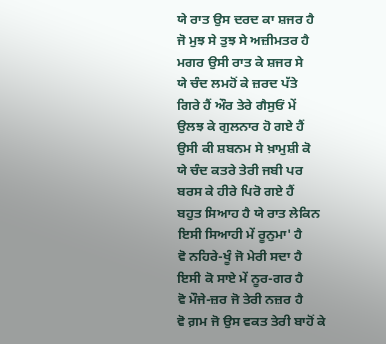ਯੇ ਰਾਤ ਉਸ ਦਰਦ ਕਾ ਸ਼ਜਰ ਹੈ
ਜੋ ਮੁਝ ਸੇ ਤੁਝ ਸੇ ਅਜ਼ੀਮਤਰ ਹੈ
ਮਗਰ ਉਸੀ ਰਾਤ ਕੇ ਸ਼ਜਰ ਸੇ
ਯੇ ਚੰਦ ਲਮਹੋਂ ਕੇ ਜ਼ਰਦ ਪੱਤੇ
ਗਿਰੇ ਹੈਂ ਔਰ ਤੇਰੇ ਗੈਸੁਓਂ ਮੇਂ
ਉਲਝ ਕੇ ਗੁਲਨਾਰ ਹੋ ਗਏ ਹੈਂ
ਉਸੀ ਕੀ ਸ਼ਬਨਮ ਸੇ ਖ਼ਾਮੁਸ਼ੀ ਕੋ
ਯੇ ਚੰਦ ਕਤਰੇ ਤੇਰੀ ਜਬੀ ਪਰ
ਬਰਸ ਕੇ ਹੀਰੇ ਪਿਰੋ ਗਏ ਹੈਂ
ਬਹੁਤ ਸਿਆਹ ਹੈ ਯੇ ਰਾਤ ਲੇਕਿਨ
ਇਸੀ ਸਿਆਹੀ ਮੇਂ ਰੂਨੁਮਾ' ਹੈ
ਵੋ ਨਹਿਰੇ-ਖੂੰ ਜੋ ਮੇਰੀ ਸਦਾ ਹੈ
ਇਸੀ ਕੋ ਸਾਏ ਮੇਂ ਨੂਰ-ਗਰ ਹੈ
ਵੋ ਮੌਜੇ-ਜ਼ਰ ਜੋ ਤੇਰੀ ਨਜ਼ਰ ਹੈ
ਵੋ ਗ਼ਮ ਜੋ ਉਸ ਵਕਤ ਤੇਰੀ ਬਾਹੋਂ ਕੇ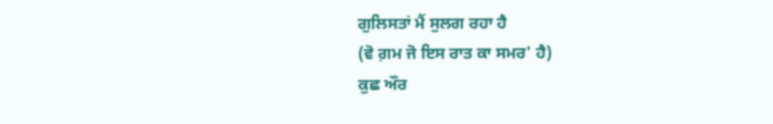ਗੁਲਿਸਤਾਂ ਮੈਂ ਸੁਲਗ ਰਹਾ ਹੈ
(ਵੋ ਗ਼ਮ ਜੋ ਇਸ ਰਾਤ ਕਾ ਸਮਰ' ਹੈ)
ਕੁਛ ਔਰ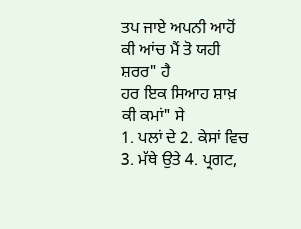ਤਪ ਜਾਏ ਅਪਨੀ ਆਹੋਂ
ਕੀ ਆਂਚ ਮੈਂ ਤੋ ਯਹੀ ਸ਼ਰਰ" ਹੈ
ਹਰ ਇਕ ਸਿਆਹ ਸ਼ਾਖ਼ ਕੀ ਕਮਾਂ" ਸੇ
1. ਪਲਾਂ ਦੇ 2. ਕੇਸਾਂ ਵਿਚ 3. ਮੱਥੇ ਉਤੇ 4. ਪ੍ਰਗਟ,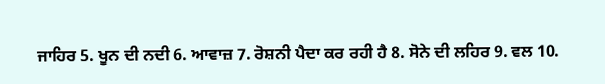ਜਾਹਿਰ 5. ਖੂਨ ਦੀ ਨਦੀ 6. ਆਵਾਜ਼ 7. ਰੋਸ਼ਨੀ ਪੈਦਾ ਕਰ ਰਹੀ ਹੈ 8. ਸੋਨੇ ਦੀ ਲਹਿਰ 9. ਵਲ 10.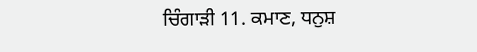ਚਿੰਗਾੜੀ 11. ਕਮਾਣ, ਧਨੁਸ਼